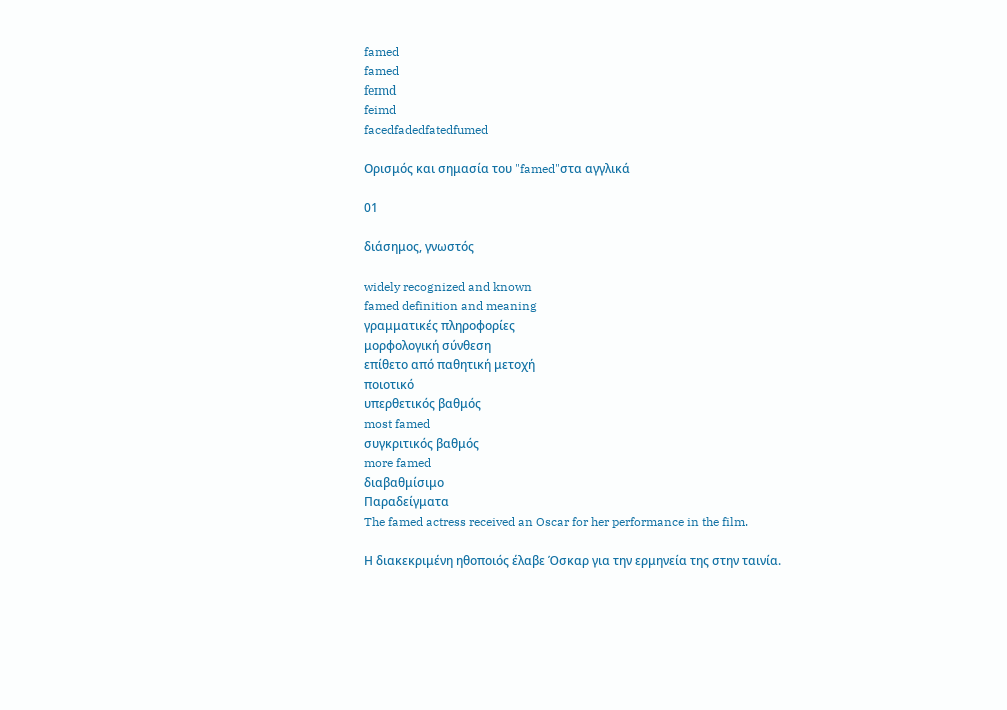famed
famed
feɪmd
feimd
facedfadedfatedfumed

Ορισμός και σημασία του "famed"στα αγγλικά

01

διάσημος, γνωστός

widely recognized and known
famed definition and meaning
γραμματικές πληροφορίες
μορφολογική σύνθεση
επίθετο από παθητική μετοχή
ποιοτικό
υπερθετικός βαθμός
most famed
συγκριτικός βαθμός
more famed
διαβαθμίσιμο
Παραδείγματα
The famed actress received an Oscar for her performance in the film.

Η διακεκριμένη ηθοποιός έλαβε Όσκαρ για την ερμηνεία της στην ταινία.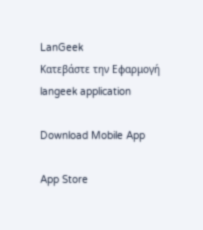LanGeek
Κατεβάστε την Εφαρμογή
langeek application

Download Mobile App

App Store